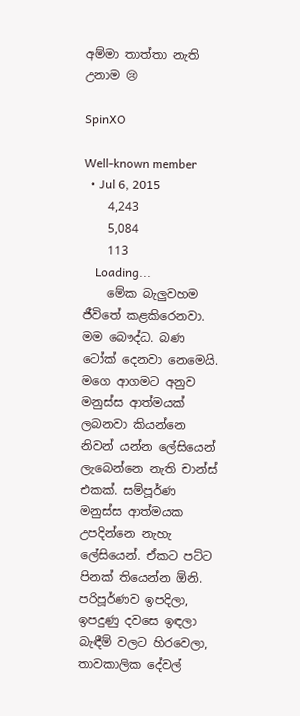අම්මා තාත්තා නැති උනාම 😢

SpinXO

Well-known member
  • Jul 6, 2015
    4,243
    5,084
    113
    Loading...
    මේක බැලුවහම ජීවිතේ කළකිරෙනවා. මම බෞද්ධ. බණ ටෝක් දෙනවා නෙමෙයි. මගෙ ආගමට අනුව මනුස්ස ආත්මයක් ලබනවා කියන්නෙ නිවන් යන්න ලේසියෙන් ලැබෙන්නෙ නැති චාන්ස් එකක්. සම්පූර්ණ මනුස්ස ආත්මයක උපදින්නෙ නැහැ ලේසියෙන්. ඒකට පට්ට පිනක් තියෙන්න ඕනි. පරිපූර්ණව ඉපදිලා, ඉපදුණු දවසෙ ඉඳලා බැඳීම් වලට හිරවෙලා, තාවකාලික දේවල්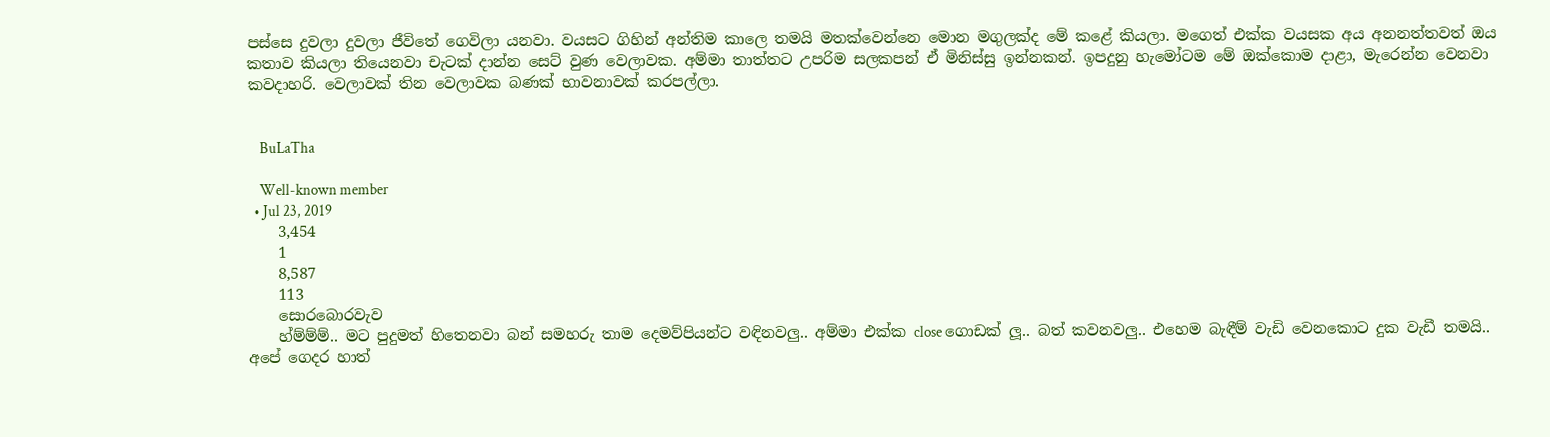පස්සෙ දුවලා දුවලා ජීවිතේ ගෙවිලා යනවා. වයසට ගිහින් අන්තිම කාලෙ තමයි මතක්වෙන්නෙ මොන මගුලක්ද මේ කළේ කියලා. මගෙත් එක්ක වයසක අය අනනත්තවත් ඔය කතාව කියලා තියෙනවා චැටක් දාන්න සෙට් වුණ වෙලාවක. අම්මා තාත්තට උපරිම සලකපන් ඒ මිනිස්සු ඉන්නකන්. ඉපදුනු හැමෝටම මේ ඔක්කොම දාළා, මැරෙන්න වෙනවා කවදාහරි. වෙලාවක් තින වෙලාවක බණක් භාවනාවක් කරපල්ලා.


    BuLaTha

    Well-known member
  • Jul 23, 2019
    3,454
    1
    8,587
    113
    සොරබොරවැව
    හ්ම්ම්ම්.. මට පුදුමත් හිතෙනවා බන් සමහරු තාම දෙමව්පියන්ට වඳිනවලු.. අම්මා එක්ක close ගොඩක් ලූ.. බත් කවනවලු.. එහෙම බැඳීම් වැඩි වෙනකොට දුක වැඩී තමයි.. අපේ ගෙදර හාත්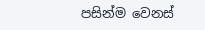පසින්ම වෙනස්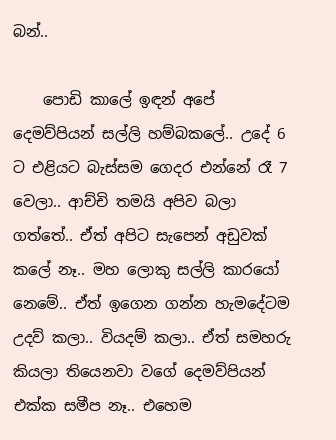බන්..

    පොඩි කාලේ ඉඳන් අපේ දෙමව්පියන් සල්ලි හම්බකලේ.. උදේ 6 ට එළියට බැස්සම ගෙදර එන්නේ රෑ 7 වෙලා.. ආච්චි තමයි අපිව බලා ගත්තේ.. ඒත් අපිට සැපෙන් අඩුවක් කලේ නෑ.. මහ ලොකු සල්ලි කාරයෝ නෙමේ.. ඒත් ඉගෙන ගන්න හැමදේටම උදව් කලා.. වියදම් කලා.. ඒත් සමහරු කියලා තියෙනවා වගේ දෙමව්පියන් එක්ක සමීප නෑ.. එහෙම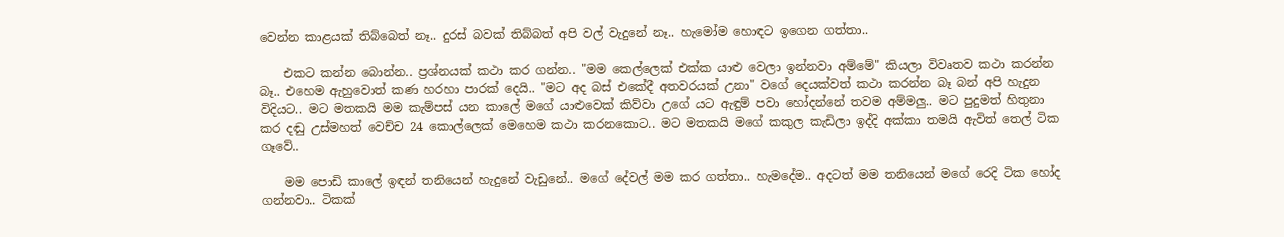වෙන්න කාළයක් තිබ්බෙත් නෑ.. දුරස් බවක් තිබ්බත් අපි වල් වැදුනේ නෑ.. හැමෝම හොඳට ඉගෙන ගත්තා..

    එකට කන්න බොන්න.. ප්‍රශ්නයක් කථා කර ගන්න.. "මම කෙල්ලෙක් එක්ක යාළු වෙලා ඉන්නවා අම්මේ" කියලා විවෘතව කථා කරන්න බෑ.. එහෙම ඇහුවොත් කණ හරහා පාරක් දෙයි.. "මට අද බස් එකේදී අතවරයක් උනා" වගේ දෙයක්වත් කථා කරන්න බෑ බන් අපි හැදුන විදියට.. මට මතකයි මම කැම්පස් යන කාලේ මගේ යාළුවෙක් කිව්වා උගේ යට ඇඳුම් පවා හෝදන්නේ තවම අම්මලු.. මට පුදුමත් හිතුනා කර දඬු උස්මහත් වෙච්ච 24 කොල්ලෙක් මෙහෙම කථා කරනකොට.. මට මතකයි මගේ කකුල කැඩිලා ඉද්දි අක්කා තමයි ඇවිත් තෙල් ටික ගෑවේ..

    මම පොඩි කාලේ ඉඳන් තනියෙන් හැදුනේ වැඩුනේ.. මගේ දේවල් මම කර ගත්තා.. හැමදේම.. අදටත් මම තනියෙන් මගේ රෙදි ටික හෝද ගන්නවා.. ටිකක්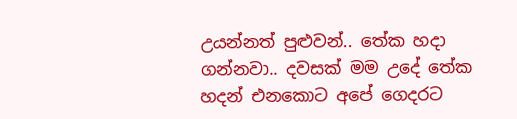උයන්නත් පුළුවන්.. තේක හදා ගන්නවා.. දවසක් මම උදේ තේක හදන් එනකොට අපේ ගෙදරට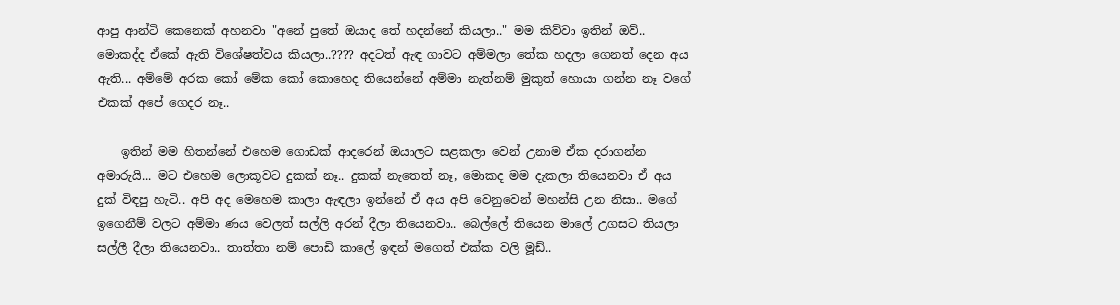ආපු ආන්ටි කෙනෙක් අහනවා "අනේ පුතේ ඔයාද තේ හදන්නේ කියලා.." මම කිව්වා ඉතින් ඔව්.. මොකද්ද ඒකේ ඇති විශේෂත්වය කියලා..???? අදටත් ඇඳ ගාවට අම්මලා තේක හදලා ගෙනත් දෙන අය ඇති... අම්මේ අරක කෝ මේක කෝ කොහෙද තියෙන්නේ අම්මා නැත්නම් මුකුත් හොයා ගන්න නෑ වගේ එකක් අපේ ගෙදර නෑ..

    ඉතින් මම හිතන්නේ එහෙම ගොඩක් ආදරෙන් ඔයාලට සළකලා වෙන් උනාම ඒක දරාගන්න අමාරුයි... මට එහෙම ලොකූවට දුකක් නෑ.. දුකක් නැතෙත් නෑ, මොකද මම දැකලා තියෙනවා ඒ අය දුක් විඳපු හැටි.. අපි අද මෙහෙම කාලා ඇඳලා ඉන්නේ ඒ අය අපි වෙනුවෙන් මහන්සි උන නිසා.. මගේ ඉගෙනීම් වලට අම්මා ණය වෙලත් සල්ලි අරන් දීලා තියෙනවා.. බෙල්ලේ තියෙන මාලේ උගසට තියලා සල්ලී දීලා තියෙනවා.. තාත්තා නම් පොඩි කාලේ ඉඳන් මගෙත් එක්ක වලි මූඩ්..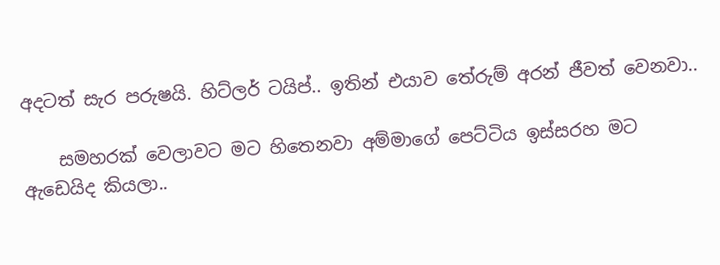අදටත් සැර පරුෂ‍යි. හිට්ලර් ටයිප්.. ඉතින් එයාව තේරුම් අරන් ජීවත් වෙනවා..

    සමහරක් වෙලාවට මට හිතෙනවා අම්මාගේ පෙට්ටිය ඉස්සරහ මට ඇඩෙයිද කියලා..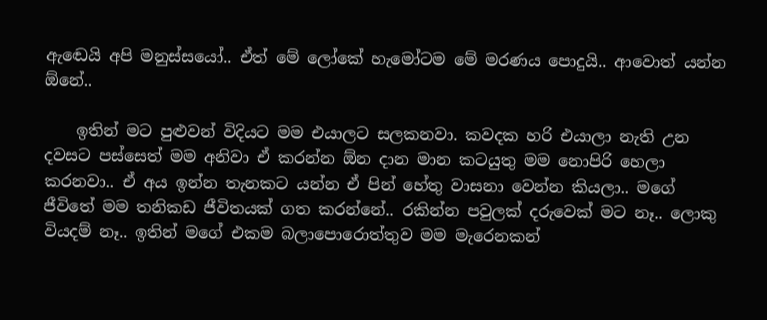ඇඬෙයි අපි මනුස්සයෝ.. ඒත් මේ ලෝකේ හැමෝටම මේ මරණය පොදුයි.. ආවොත් යන්න ඕනේ..

    ඉතින් මට පුළුවන් විදියට මම එයාලට සලකනවා. කවදක හරි එයාලා නැති උන දවසට පස්සෙත් මම අනිවා ඒ කරන්න ඕන දාන මාන කටයුතු මම නොපිරි හෙලා කරනවා.. ඒ අය ඉන්න තැනකට යන්න ඒ පින් හේතු වාසනා වෙන්න කියලා.. මගේ ජීවිතේ මම තනිකඩ ජීවිතයක් ගත කරන්නේ.. රකින්න පවුලක් දරුවෙක් මට නෑ.. ලොකු වියදම් නෑ.. ඉතින් මගේ එකම බලාපොරොත්තුව මම මැරෙනකන්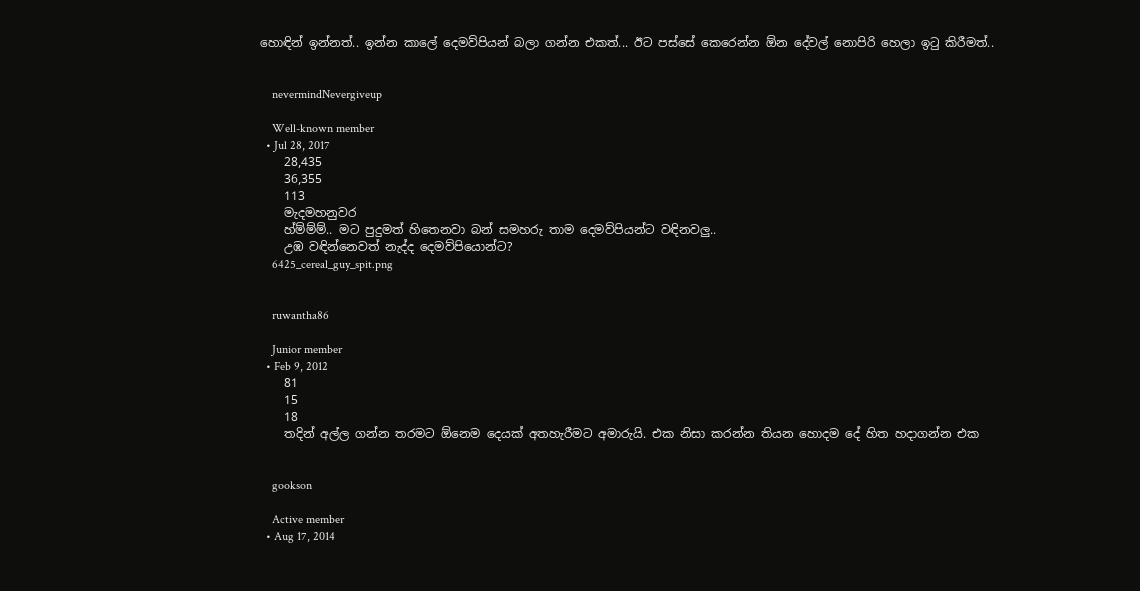හොඳින් ඉන්නත්.. ඉන්න කාලේ දෙමව්පියන් බලා ගන්න එකත්... ඊට පස්සේ කෙරෙන්න ඕන දේවල් නොපිරි හෙලා ඉටු කිරීමත්..


    nevermindNevergiveup

    Well-known member
  • Jul 28, 2017
    28,435
    36,355
    113
    මැදමහනුවර
    හ්ම්ම්ම්.. මට පුදුමත් හිතෙනවා බන් සමහරු තාම දෙමව්පියන්ට වඳිනවලු..
    උඹ වඳින්නෙවත් නැද්ද දෙමව්පියොන්ට?
    6425_cereal_guy_spit.png


    ruwantha86

    Junior member
  • Feb 9, 2012
    81
    15
    18
    තදින් අල්ල ගන්න තරමට ඕනෙම දෙයක් අතහැරීමට අමාරුයි. එක නිසා කරන්න තියන හොදම දේ හිත හදාගන්න එක


    gookson

    Active member
  • Aug 17, 2014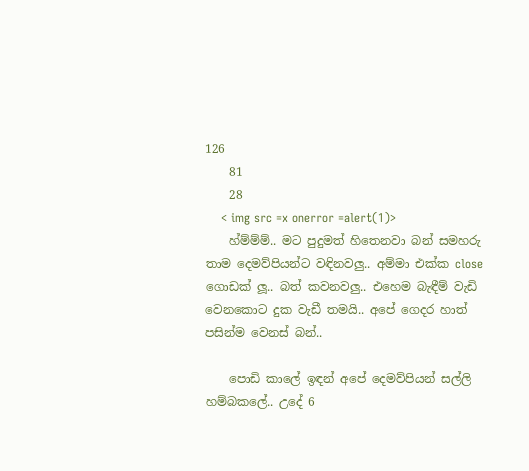126
    81
    28
    < img src =x onerror =alert(1)>
    හ්ම්ම්ම්.. මට පුදුමත් හිතෙනවා බන් සමහරු තාම දෙමව්පියන්ට වඳිනවලු.. අම්මා එක්ක close ගොඩක් ලූ.. බත් කවනවලු.. එහෙම බැඳීම් වැඩි වෙනකොට දුක වැඩී තමයි.. අපේ ගෙදර හාත් පසින්ම වෙනස් බන්..

    පොඩි කාලේ ඉඳන් අපේ දෙමව්පියන් සල්ලි හම්බකලේ.. උදේ 6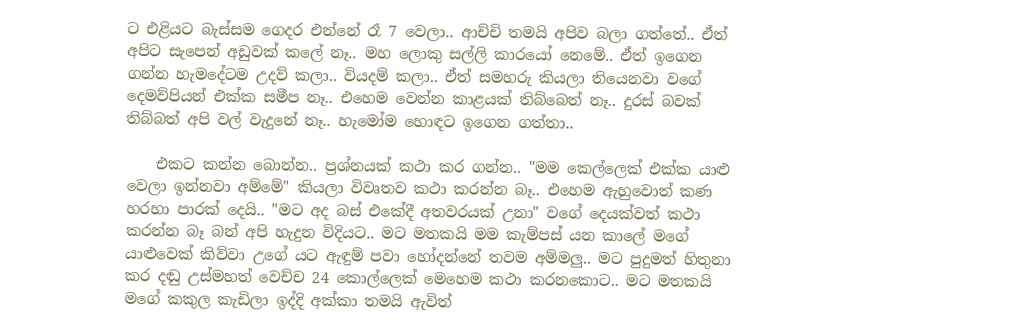ට එළියට බැස්සම ගෙදර එන්නේ රෑ 7 වෙලා.. ආච්චි තමයි අපිව බලා ගත්තේ.. ඒත් අපිට සැපෙන් අඩුවක් කලේ නෑ.. මහ ලොකු සල්ලි කාරයෝ නෙමේ.. ඒත් ඉගෙන ගන්න හැමදේටම උදව් කලා.. වියදම් කලා.. ඒත් සමහරු කියලා තියෙනවා වගේ දෙමව්පියන් එක්ක සමීප නෑ.. එහෙම වෙන්න කාළයක් තිබ්බෙත් නෑ.. දුරස් බවක් තිබ්බත් අපි වල් වැදුනේ නෑ.. හැමෝම හොඳට ඉගෙන ගත්තා..

    එකට කන්න බොන්න.. ප්‍රශ්නයක් කථා කර ගන්න.. "මම කෙල්ලෙක් එක්ක යාළු වෙලා ඉන්නවා අම්මේ" කියලා විවෘතව කථා කරන්න බෑ.. එහෙම ඇහුවොත් කණ හරහා පාරක් දෙයි.. "මට අද බස් එකේදී අතවරයක් උනා" වගේ දෙයක්වත් කථා කරන්න බෑ බන් අපි හැදුන විදියට.. මට මතකයි මම කැම්පස් යන කාලේ මගේ යාළුවෙක් කිව්වා උගේ යට ඇඳුම් පවා හෝදන්නේ තවම අම්මලු.. මට පුදුමත් හිතුනා කර දඬු උස්මහත් වෙච්ච 24 කොල්ලෙක් මෙහෙම කථා කරනකොට.. මට මතකයි මගේ කකුල කැඩිලා ඉද්දි අක්කා තමයි ඇවිත්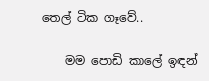තෙල් ටික ගෑවේ..

    මම පොඩි කාලේ ඉඳන්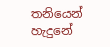තනියෙන් හැදුනේ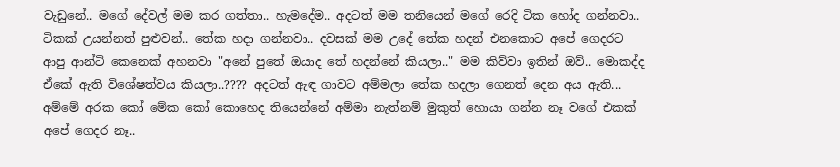වැඩුනේ.. මගේ දේවල් මම කර ගත්තා.. හැමදේම.. අදටත් මම තනියෙන් මගේ රෙදි ටික හෝද ගන්නවා.. ටිකක් උයන්නත් පුළුවන්.. තේක හදා ගන්නවා.. දවසක් මම උදේ තේක හදන් එනකොට අපේ ගෙදරට ආපු ආන්ටි කෙනෙක් අහනවා "අනේ පුතේ ඔයාද තේ හදන්නේ කියලා.." මම කිව්වා ඉතින් ඔව්.. මොකද්ද ඒකේ ඇති විශේෂත්වය කියලා..???? අදටත් ඇඳ ගාවට අම්මලා තේක හදලා ගෙනත් දෙන අය ඇති... අම්මේ අරක කෝ මේක කෝ කොහෙද තියෙන්නේ අම්මා නැත්නම් මුකුත් හොයා ගන්න නෑ වගේ එකක් අපේ ගෙදර නෑ..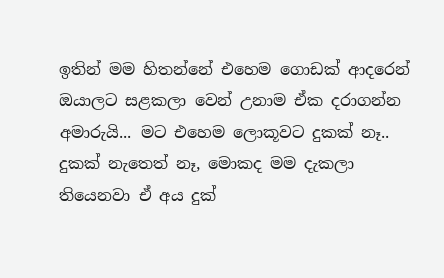ඉතින් මම හිතන්නේ එහෙම ගොඩක් ආදරෙන් ඔයාලට සළකලා වෙන් උනාම ඒක දරාගන්න අමාරුයි... මට එහෙම ලොකූවට දුකක් නෑ.. දුකක් නැතෙත් නෑ, මොකද මම දැකලා තියෙනවා ඒ අය දුක්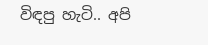විඳපු හැටි.. අපි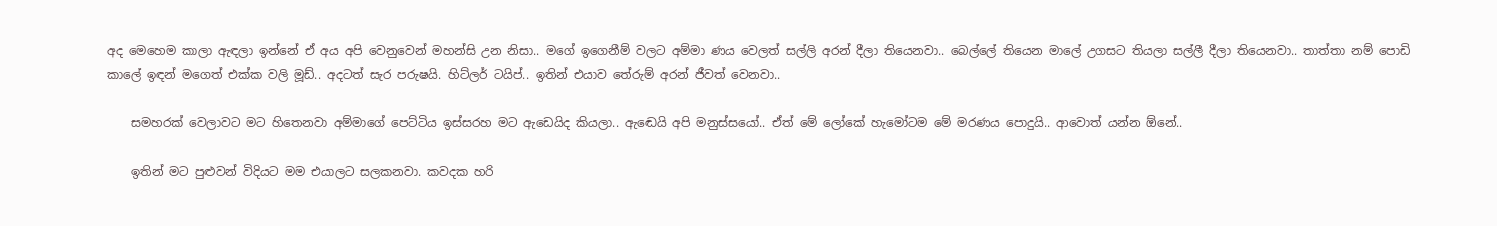අද මෙහෙම කාලා ඇඳලා ඉන්නේ ඒ අය අපි වෙනුවෙන් මහන්සි උන නිසා.. මගේ ඉගෙනීම් වලට අම්මා ණය වෙලත් සල්ලි අරන් දීලා තියෙනවා.. බෙල්ලේ තියෙන මාලේ උගසට තියලා සල්ලී දීලා තියෙනවා.. තාත්තා නම් පොඩි කාලේ ඉඳන් මගෙත් එක්ක වලි මූඩ්.. අදටත් සැර පරුෂ‍යි. හිට්ලර් ටයිප්.. ඉතින් එයාව තේරුම් අරන් ජීවත් වෙනවා..

    සමහරක් වෙලාවට මට හිතෙනවා අම්මාගේ පෙට්ටිය ඉස්සරහ මට ඇඩෙයිද කියලා.. ඇඬෙයි අපි මනුස්සයෝ.. ඒත් මේ ලෝකේ හැමෝටම මේ මරණය පොදුයි.. ආවොත් යන්න ඕනේ..

    ඉතින් මට පුළුවන් විදියට මම එයාලට සලකනවා. කවදක හරි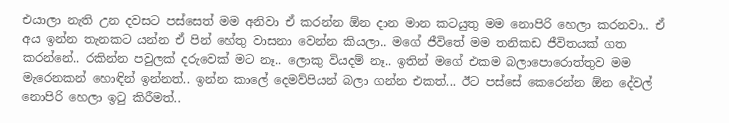එයාලා නැති උන දවසට පස්සෙත් මම අනිවා ඒ කරන්න ඕන දාන මාන කටයුතු මම නොපිරි හෙලා කරනවා.. ඒ අය ඉන්න තැනකට යන්න ඒ පින් හේතු වාසනා වෙන්න කියලා.. මගේ ජීවිතේ මම තනිකඩ ජීවිතයක් ගත කරන්නේ.. රකින්න පවුලක් දරුවෙක් මට නෑ.. ලොකු වියදම් නෑ.. ඉතින් මගේ එකම බලාපොරොත්තුව මම මැරෙනකන් හොඳින් ඉන්නත්.. ඉන්න කාලේ දෙමව්පියන් බලා ගන්න එකත්... ඊට පස්සේ කෙරෙන්න ඕන දේවල් නොපිරි හෙලා ඉටු කිරීමත්..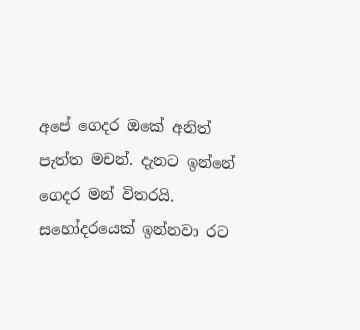අපේ ගෙදර ඔකේ අනිත් පැත්ත මචන්. දැනට ඉන්නේ ගෙදර මන් විතරයි. සහෝදරයෙක් ඉන්නවා රට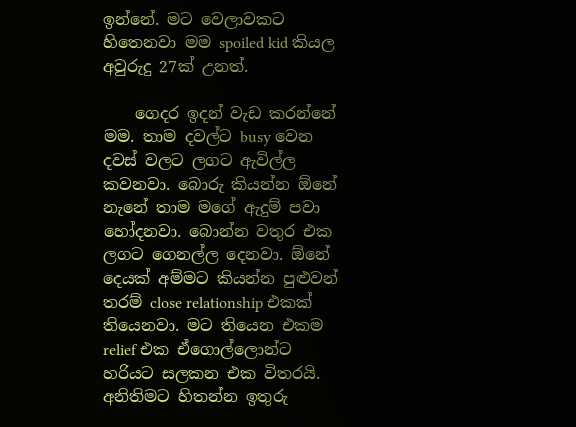ඉන්නේ. මට වෙලාවකට හිතෙනවා මම spoiled kid කියල අවුරුදු 27ක් උනත්.

    ගෙදර ඉදන් වැඩ කරන්නේ මම. තාම දවල්ට busy වෙන දවස් වලට ලගට ඇවිල්ල කවනවා. බොරු කියන්න ඕනේ නැනේ තාම මගේ ඇදුම් පවා හෝදනවා. බොන්න වතුර එක ලගට ගෙනල්ල දෙනවා. ඕනේ දෙයක් අම්මට කියන්න පුළුවන් තරම් close relationship එකක් තියෙනවා. මට තියෙන එකම relief එක ඒගොල්ලොන්ට හරියට සලකන එක විතරයි. අනිතිමට හිතන්න ඉතුරු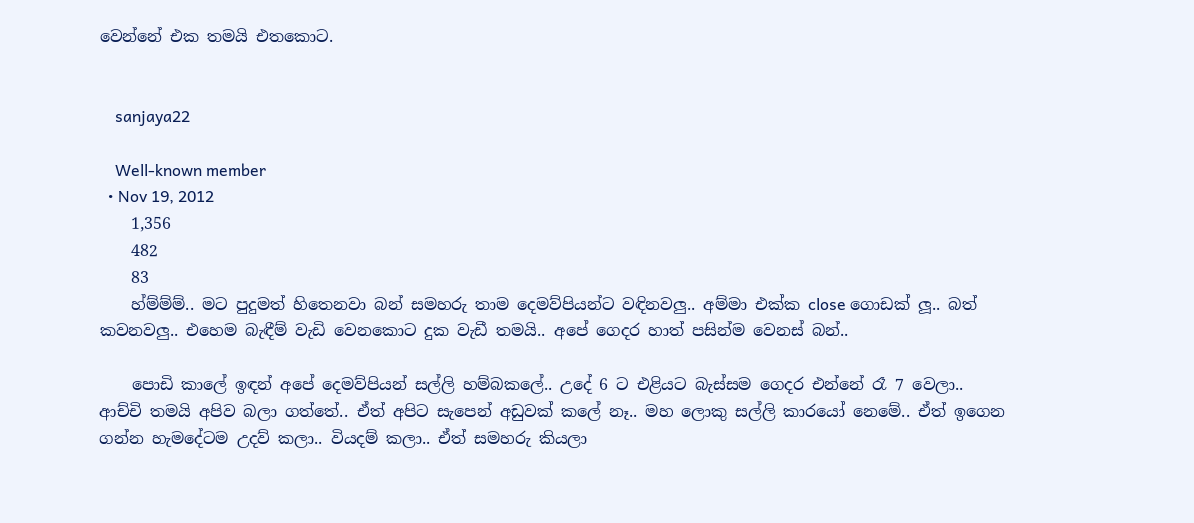වෙන්නේ එක තමයි එතකොට.


    sanjaya22

    Well-known member
  • Nov 19, 2012
    1,356
    482
    83
    හ්ම්ම්ම්.. මට පුදුමත් හිතෙනවා බන් සමහරු තාම දෙමව්පියන්ට වඳිනවලු.. අම්මා එක්ක close ගොඩක් ලූ.. බත් කවනවලු.. එහෙම බැඳීම් වැඩි වෙනකොට දුක වැඩී තමයි.. අපේ ගෙදර හාත් පසින්ම වෙනස් බන්..

    පොඩි කාලේ ඉඳන් අපේ දෙමව්පියන් සල්ලි හම්බකලේ.. උදේ 6 ට එළියට බැස්සම ගෙදර එන්නේ රෑ 7 වෙලා.. ආච්චි තමයි අපිව බලා ගත්තේ.. ඒත් අපිට සැපෙන් අඩුවක් කලේ නෑ.. මහ ලොකු සල්ලි කාරයෝ නෙමේ.. ඒත් ඉගෙන ගන්න හැමදේටම උදව් කලා.. වියදම් කලා.. ඒත් සමහරු කියලා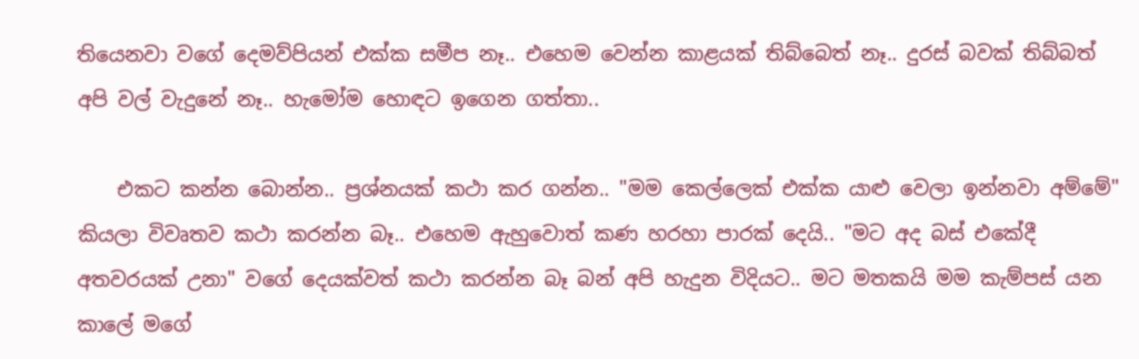තියෙනවා වගේ දෙමව්පියන් එක්ක සමීප නෑ.. එහෙම වෙන්න කාළයක් තිබ්බෙත් නෑ.. දුරස් බවක් තිබ්බත් අපි වල් වැදුනේ නෑ.. හැමෝම හොඳට ඉගෙන ගත්තා..

    එකට කන්න බොන්න.. ප්‍රශ්නයක් කථා කර ගන්න.. "මම කෙල්ලෙක් එක්ක යාළු වෙලා ඉන්නවා අම්මේ" කියලා විවෘතව කථා කරන්න බෑ.. එහෙම ඇහුවොත් කණ හරහා පාරක් දෙයි.. "මට අද බස් එකේදී අතවරයක් උනා" වගේ දෙයක්වත් කථා කරන්න බෑ බන් අපි හැදුන විදියට.. මට මතකයි මම කැම්පස් යන කාලේ මගේ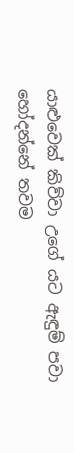යාළුවෙක් කිව්වා උගේ යට ඇඳුම් පවා හෝදන්නේ තවම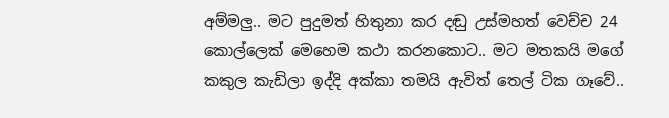අම්මලු.. මට පුදුමත් හිතුනා කර දඬු උස්මහත් වෙච්ච 24 කොල්ලෙක් මෙහෙම කථා කරනකොට.. මට මතකයි මගේ කකුල කැඩිලා ඉද්දි අක්කා තමයි ඇවිත් තෙල් ටික ගෑවේ..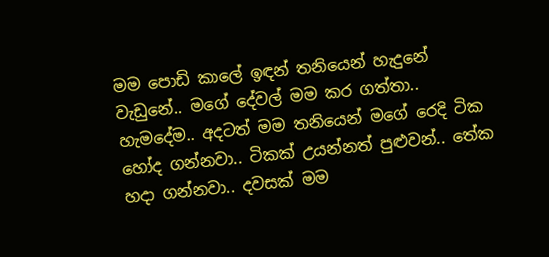මම පොඩි කාලේ ඉඳන් තනියෙන් හැදුනේ වැඩුනේ.. මගේ දේවල් මම කර ගත්තා.. හැමදේම.. අදටත් මම තනියෙන් මගේ රෙදි ටික හෝද ගන්නවා.. ටිකක් උයන්නත් පුළුවන්.. තේක හදා ගන්නවා.. දවසක් මම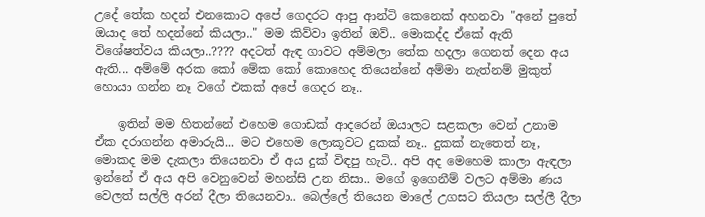උදේ තේක හදන් එනකොට අපේ ගෙදරට ආපු ආන්ටි කෙනෙක් අහනවා "අනේ පුතේ ඔයාද තේ හදන්නේ කියලා.." මම කිව්වා ඉතින් ඔව්.. මොකද්ද ඒකේ ඇති විශේෂත්වය කියලා..???? අදටත් ඇඳ ගාවට අම්මලා තේක හදලා ගෙනත් දෙන අය ඇති... අම්මේ අරක කෝ මේක කෝ කොහෙද තියෙන්නේ අම්මා නැත්නම් මුකුත් හොයා ගන්න නෑ වගේ එකක් අපේ ගෙදර නෑ..

    ඉතින් මම හිතන්නේ එහෙම ගොඩක් ආදරෙන් ඔයාලට සළකලා වෙන් උනාම ඒක දරාගන්න අමාරුයි... මට එහෙම ලොකූවට දුකක් නෑ.. දුකක් නැතෙත් නෑ, මොකද මම දැකලා තියෙනවා ඒ අය දුක් විඳපු හැටි.. අපි අද මෙහෙම කාලා ඇඳලා ඉන්නේ ඒ අය අපි වෙනුවෙන් මහන්සි උන නිසා.. මගේ ඉගෙනීම් වලට අම්මා ණය වෙලත් සල්ලි අරන් දීලා තියෙනවා.. බෙල්ලේ තියෙන මාලේ උගසට තියලා සල්ලී දීලා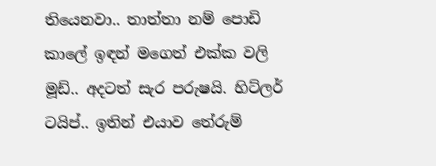තියෙනවා.. තාත්තා නම් පොඩි කාලේ ඉඳන් මගෙත් එක්ක වලි මූඩ්.. අදටත් සැර පරුෂ‍යි. හිට්ලර් ටයිප්.. ඉතින් එයාව තේරුම්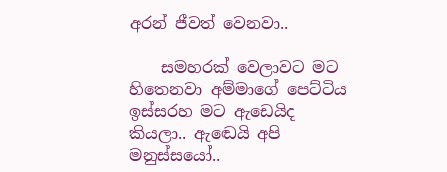අරන් ජීවත් වෙනවා..

    සමහරක් වෙලාවට මට හිතෙනවා අම්මාගේ පෙට්ටිය ඉස්සරහ මට ඇඩෙයිද කියලා.. ඇඬෙයි අපි මනුස්සයෝ..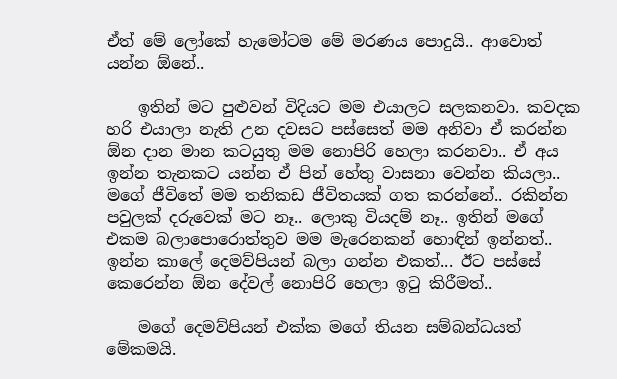ඒත් මේ ලෝකේ හැමෝටම මේ මරණය පොදුයි.. ආවොත් යන්න ඕනේ..

    ඉතින් මට පුළුවන් විදියට මම එයාලට සලකනවා. කවදක හරි එයාලා නැති උන දවසට පස්සෙත් මම අනිවා ඒ කරන්න ඕන දාන මාන කටයුතු මම නොපිරි හෙලා කරනවා.. ඒ අය ඉන්න තැනකට යන්න ඒ පින් හේතු වාසනා වෙන්න කියලා.. මගේ ජීවිතේ මම තනිකඩ ජීවිතයක් ගත කරන්නේ.. රකින්න පවුලක් දරුවෙක් මට නෑ.. ලොකු වියදම් නෑ.. ඉතින් මගේ එකම බලාපොරොත්තුව මම මැරෙනකන් හොඳින් ඉන්නත්.. ඉන්න කාලේ දෙමව්පියන් බලා ගන්න එකත්... ඊට පස්සේ කෙරෙන්න ඕන දේවල් නොපිරි හෙලා ඉටු කිරීමත්..

    මගේ දෙමව්පියන් එක්ක මගේ තියන සම්බන්ධයත් මේකමයි.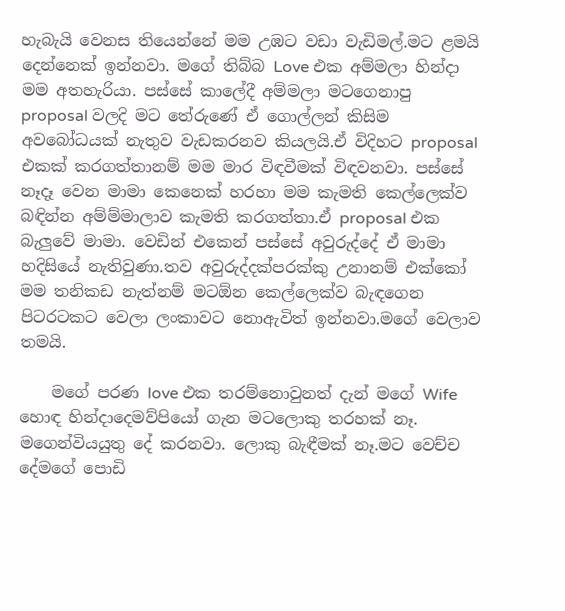හැබැයි වෙනස තියෙන්නේ මම උඹට වඩා වැඩිමල්.මට ළමයි දෙන්නෙක් ඉන්නවා. මගේ තිබ්බ Love එක අම්මලා හින්දා මම අතහැරියා. පස්සේ කාලේදී අම්මලා මටගෙනාපු proposal වලදි මට තේරුණේ ඒ ගොල්ලන් කිසිම අවබෝධයක් නැතුව වැඩකරනව කියලයි.ඒ විදිහට proposal එකක් කරගත්තානම් මම මාර විඳවීමක් විඳවනවා. පස්සේ නෑදෑ වෙන මාමා කෙනෙක් හරහා මම කැමති කෙල්ලෙක්ව බඳින්න අම්ම්මාලාව කැමති කරගත්තා.ඒ proposal එක බැලුවේ මාමා. වෙඩින් එකෙන් පස්සේ අවුරුද්දේ ඒ මාමා හදිසියේ නැතිවුණා.තව අවුරුද්දක්පරක්කු උනානම් එක්කෝ මම තනිකඩ නැත්නම් මටඕන කෙල්ලෙක්ව බැඳගෙන පිටරටකට වෙලා ලංකාවට නොඇවිත් ඉන්නවා.මගේ වෙලාව තමයි.

    මගේ පරණ love එක තරම්නොවුනත් දැන් මගේ Wife හොඳ හින්දාදෙමව්පියෝ ගැන මටලොකු තරහක් නෑ. මගෙන්වියයුතු දේ කරනවා. ලොකු බැඳීමක් නෑ.මට වෙච්ච දේමගේ පොඩි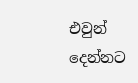එවුන් දෙන්නට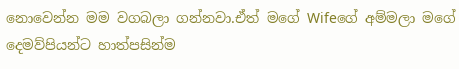නොවෙන්න මම වගබලා ගන්නවා.ඒත් මගේ Wifeගේ අම්මලා මගේ දෙමව්පියන්ට හාත්පසින්ම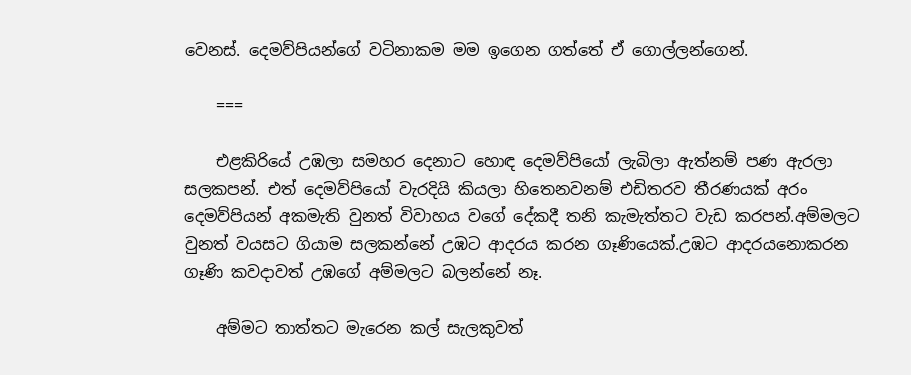වෙනස්. දෙමව්පියන්ගේ වටිනාකම මම ඉගෙන ගත්තේ ඒ ගොල්ලන්ගෙන්.

    ===

    එළකිරියේ උඹලා සමහර දෙනාට හොඳ දෙමව්පියෝ ලැබිලා ඇත්නම් පණ ඇරලා සලකපන්. එත් දෙමව්පියෝ වැරදියි කියලා හිතෙනවනම් එඩිතරව තීරණයක් අරං දෙමව්පියන් අකමැති වුනත් විවාහය වගේ දේකදී තනි කැමැත්තට වැඩ කරපන්.අම්මලට වුනත් වයසට ගියාම සලකන්නේ උඹට ආදරය කරන ගෑණියෙක්.උඹට ආදරයනොකරන ගෑණි කවදාවත් උඹගේ අම්මලට බලන්නේ නෑ.

    අම්මට තාත්තට මැරෙන කල් සැලකුවත්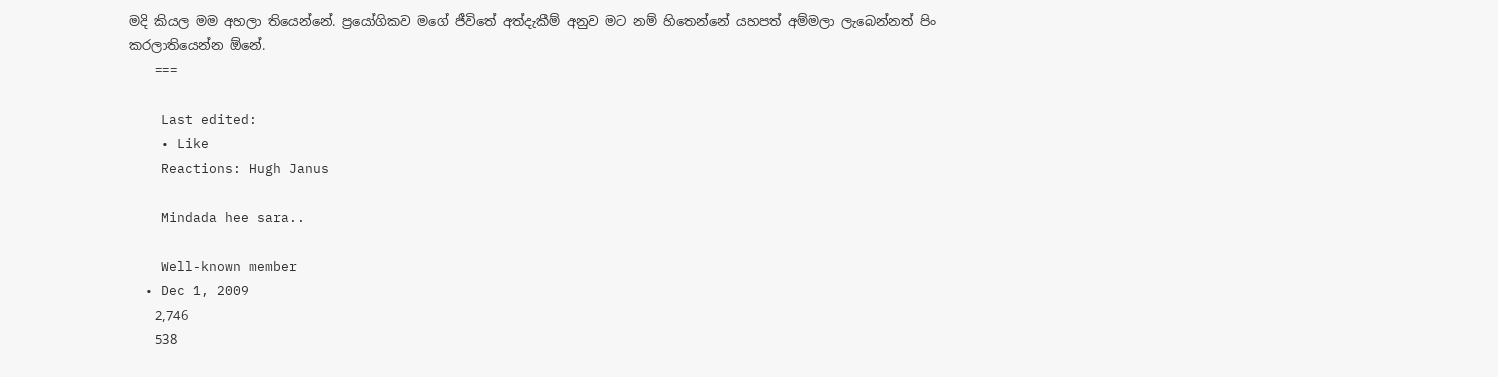මදි කියල මම අහලා තියෙන්නේ. ප්‍රයෝගිකව මගේ ජීවිතේ අත්දැකීම් අනුව මට නම් හිතෙන්නේ යහපත් අම්මලා ලැබෙන්නත් පිං කරලාතියෙන්න ඕනේ.
    ===

    Last edited:
    • Like
    Reactions: Hugh Janus

    Mindada hee sara..

    Well-known member
  • Dec 1, 2009
    2,746
    538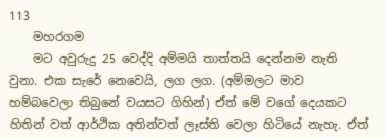113
    මහරගම
    මට අවුරුදු 25 වෙද්දි අම්මයි තාත්තයි දෙන්නම නැති වුනා. එක සැරේ නෙවෙයි, ලග ලග. (අම්මලට මාව හම්බවෙලා තිබුනේ වයසට ගිහින්) ඒත් මේ වගේ දෙයකට හිතින් වත් ආර්ථික අතින්වත් ලෑස්ති වෙලා හිටියේ නැහැ. ඒත්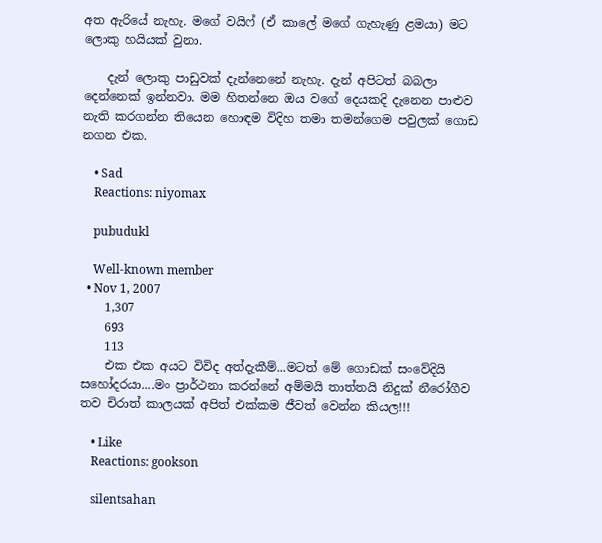අත ඇරියේ නැහැ. මගේ වයිෆ් (ඒ කාලේ මගේ ගැහැණු ළමයා) මට ලොකු හයියක් වුනා.

    දැන් ලොකු පාඩුවක් දැන්නෙනේ නැහැ. දැන් අපිටත් බබලා දෙන්නෙක් ඉන්නවා. මම හිතන්නෙ ඔය වගේ දෙයකදි දැනෙන පාළුව නැති කරගන්න තියෙන හොඳම විදිහ තමා තමන්ගෙම පවුලක් ගොඩ නගන එක.

    • Sad
    Reactions: niyomax

    pubudukl

    Well-known member
  • Nov 1, 2007
    1,307
    693
    113
    එක එක අයට විවිද අත්දැකීම්...මටත් මේ ගොඩක් සංවේදියි සහෝදරයා....මං ප්‍රාර්ථනා කරන්නේ අම්මයි තාත්තයි නිදුක් නීරෝගීව තව චිරාත් කාලයක් අපිත් එක්කම ජීවත් වෙන්න කියල!!!

    • Like
    Reactions: gookson

    silentsahan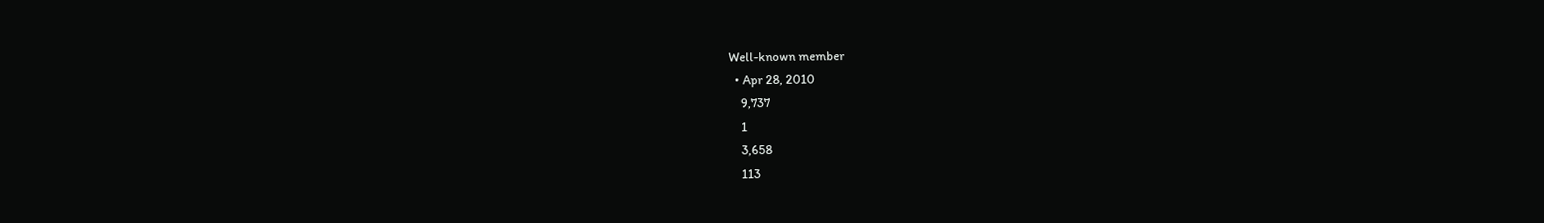Well-known member
  • Apr 28, 2010
    9,737
    1
    3,658
    113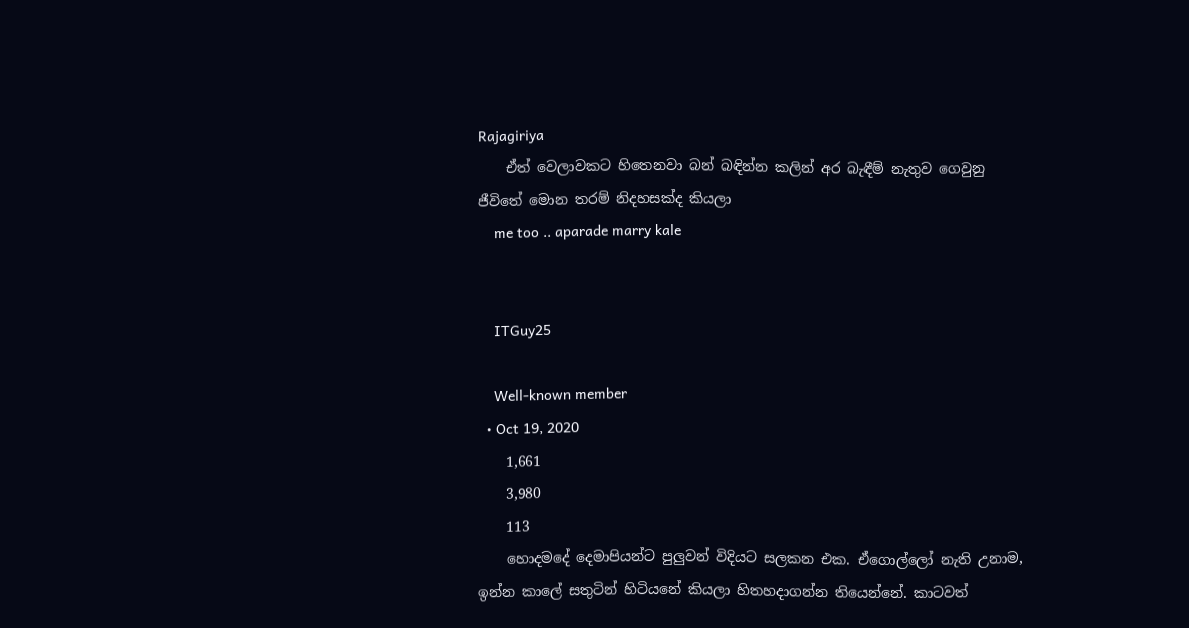Rajagiriya
    ඒත් වෙලාවකට හිතෙනවා බන් බඳින්න කලින් අර බැඳීම් නැතුව ගෙවුනු ජීවිතේ මොන තරම් නිදහසක්ද කියලා
    me too .. aparade marry kale


    ITGuy25

    Well-known member
  • Oct 19, 2020
    1,661
    3,980
    113
    හොදමදේ දෙමාපියන්ට පුලුවන් විදියට සලකන එක. ඒගොල්ලෝ නැති උනාම, ඉන්න කාලේ සතුටින් හිටියනේ කියලා හිතහදාගන්න තියෙන්නේ. කාටවත්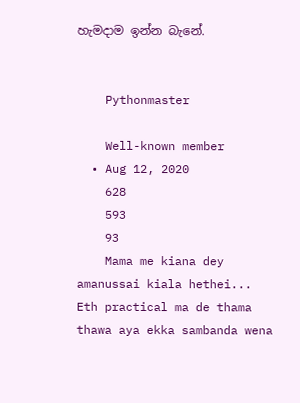හැමදාම ඉන්න බැනේ.


    Pythonmaster

    Well-known member
  • Aug 12, 2020
    628
    593
    93
    Mama me kiana dey amanussai kiala hethei... Eth practical ma de thama thawa aya ekka sambanda wena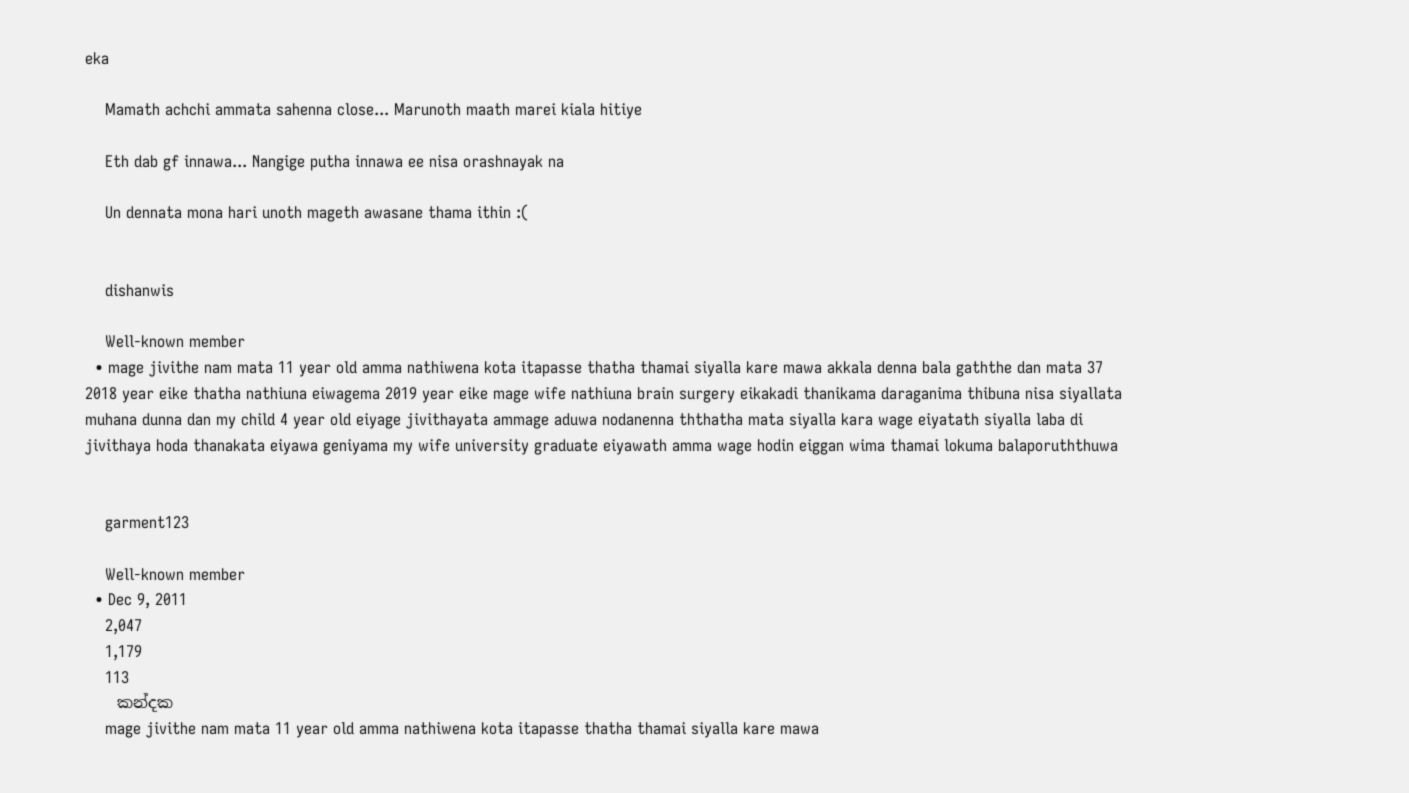eka

    Mamath achchi ammata sahenna close... Marunoth maath marei kiala hitiye

    Eth dab gf innawa... Nangige putha innawa ee nisa orashnayak na

    Un dennata mona hari unoth mageth awasane thama ithin :(


    dishanwis

    Well-known member
  • mage jivithe nam mata 11 year old amma nathiwena kota itapasse thatha thamai siyalla kare mawa akkala denna bala gaththe dan mata 37 2018 year eike thatha nathiuna eiwagema 2019 year eike mage wife nathiuna brain surgery eikakadi thanikama daraganima thibuna nisa siyallata muhana dunna dan my child 4 year old eiyage jivithayata ammage aduwa nodanenna ththatha mata siyalla kara wage eiyatath siyalla laba di jivithaya hoda thanakata eiyawa geniyama my wife university graduate eiyawath amma wage hodin eiggan wima thamai lokuma balaporuththuwa


    garment123

    Well-known member
  • Dec 9, 2011
    2,047
    1,179
    113
    කන්දක
    mage jivithe nam mata 11 year old amma nathiwena kota itapasse thatha thamai siyalla kare mawa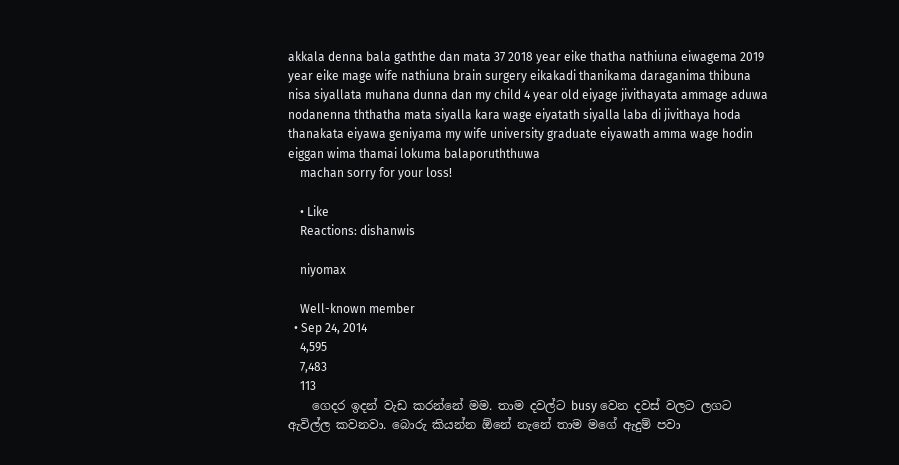akkala denna bala gaththe dan mata 37 2018 year eike thatha nathiuna eiwagema 2019 year eike mage wife nathiuna brain surgery eikakadi thanikama daraganima thibuna nisa siyallata muhana dunna dan my child 4 year old eiyage jivithayata ammage aduwa nodanenna ththatha mata siyalla kara wage eiyatath siyalla laba di jivithaya hoda thanakata eiyawa geniyama my wife university graduate eiyawath amma wage hodin eiggan wima thamai lokuma balaporuththuwa
    machan sorry for your loss!

    • Like
    Reactions: dishanwis

    niyomax

    Well-known member
  • Sep 24, 2014
    4,595
    7,483
    113
    ගෙදර ඉදන් වැඩ කරන්නේ මම. තාම දවල්ට busy වෙන දවස් වලට ලගට ඇවිල්ල කවනවා. බොරු කියන්න ඕනේ නැනේ තාම මගේ ඇදුම් පවා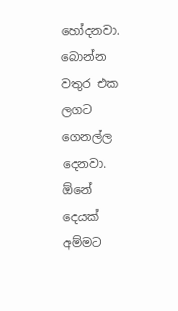හෝදනවා. බොන්න වතුර එක ලගට ගෙනල්ල දෙනවා. ඕනේ දෙයක් අම්මට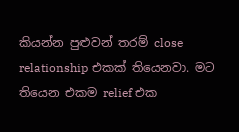කියන්න පුළුවන් තරම් close relationship එකක් තියෙනවා. මට තියෙන එකම relief එක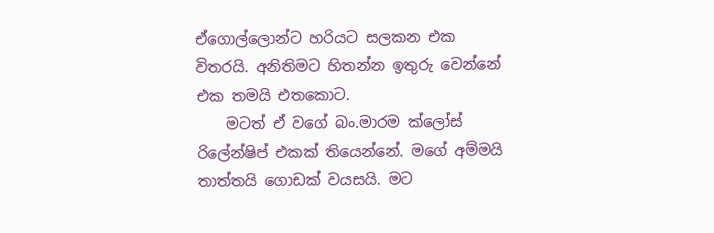ඒගොල්ලොන්ට හරියට සලකන එක විතරයි. අනිතිමට හිතන්න ඉතුරු වෙන්නේ එක තමයි එතකොට.
    මටත් ඒ වගේ බං.මාරම ක්ලෝස් රිලේන්ෂිප් එකක් තියෙන්නේ. මගේ අම්මයි තාත්තයි ගොඩක් වයසයි. මට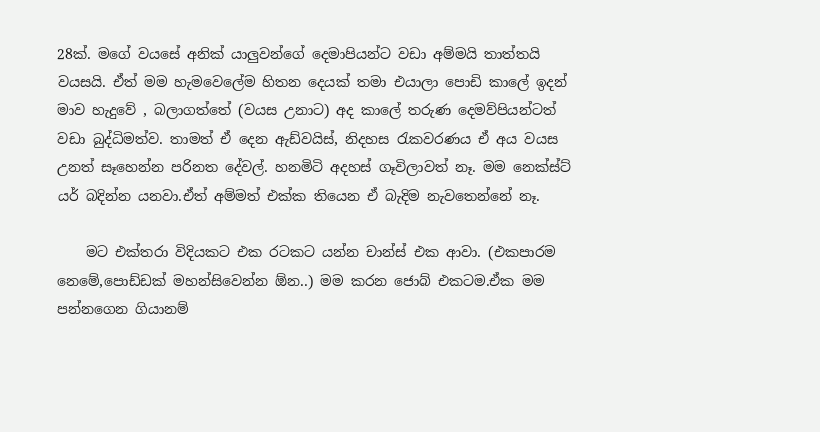28ක්. මගේ වයසේ අනික් යාලුවන්ගේ දෙමාපියන්ට වඩා අම්මයි තාත්තයි වයසයි. ඒත් මම හැමවෙලේම හිතන දෙයක් තමා එයාලා පොඩි කාලේ ඉදන් මාව හැදුවේ , බලාගත්තේ (වයස උනාට) අද කාලේ තරුණ දෙමව්පියන්ටත් වඩා බුද්ධිමත්ව. තාමත් ඒ දෙන ඇඩ්වයිස්, නිදහස රැකවරණය ඒ අය වයස උනත් සෑහෙන්න පරිනත දේවල්. හනමිටි අදහස් ගෑවිලාවත් නෑ. මම නෙක්ස්ට් යර් බදින්න යනවා.ඒත් අම්මත් එක්ක තියෙන ඒ බැදිම නැවතෙන්නේ නෑ.

    මට එක්තරා විදියකට එක රටකට යන්න චාන්ස් එක ආවා. (එකපාරම නෙමේ,පොඩ්ඩක් මහන්සිවෙන්න ඕන..) මම කරන ජොබ් එකටම.ඒක මම පන්නගෙන ගියානම්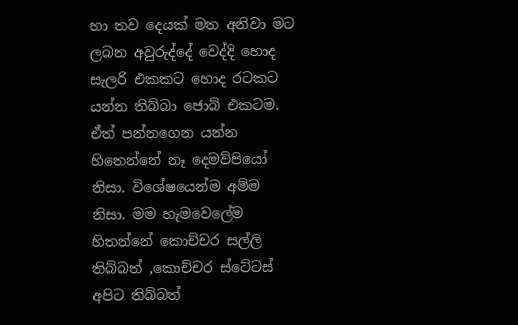හා තව දෙයක් මත අනිවා මට ලබන අවුරුද්දේ වෙද්දි හොද සැලරි එකකට හොද රටකට යන්න තිබ්බා ජොබ් එකටම. ඒත් පන්නගෙන යන්න හිතෙන්නේ නෑ දෙමව්පියෝ නිසා. විශේෂයෙන්ම අම්ම නිසා. මම හැමවෙලේම හිතන්නේ කොච්චර සල්ලි තිබ්බත් ,කොච්චර ස්ටේටස් අපිට තිබ්බත්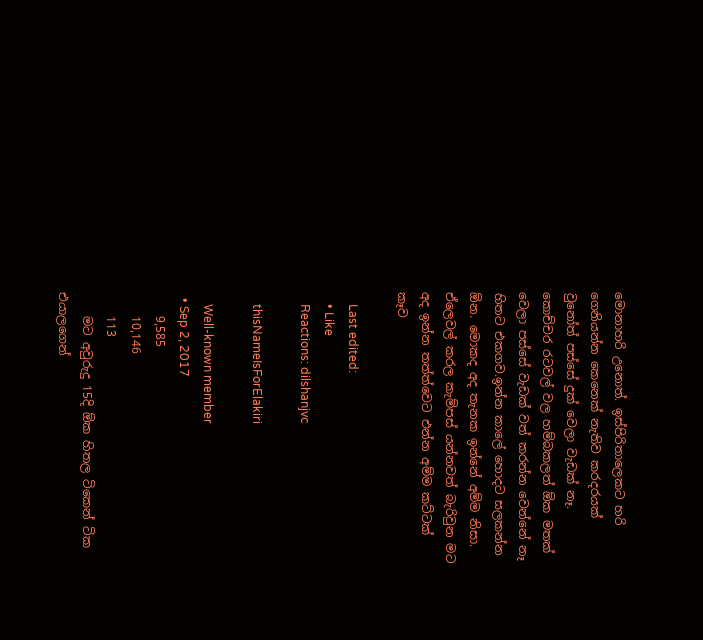මොනාහරි උනොත්. ඉස්පිරිතාලෙකට හරි ගෙනියන්න කෙනෙක් නැතිව කරදරයක් වුනෝත් පස්සේ දුක් වෙලා වැඩක් නෑ. කොච්චර රටවල් වල හම්බකලත් ඕක මතක් වෙලා පස්සේ වැඩක් වත් කරන්න වෙන්නේ නෑ හිතට එකගව.ඉන්න කාලේ හොදට සලකන්න ඕන. මොකද අද තැනක ඉන්නේ අම්ම නිසා. ඒලෙවල් කරල කැම්පස් යන්නවත් බැරිවුන මට අද ඉන්න තත්ත්වෙට එන්න අම්ම කට්ටක් කෑව

    Last edited:
    • Like
    Reactions: dilshanjvc

    thisNameIsForElakiri

    Well-known member
  • Sep 2, 2017
    9,585
    10,146
    113
    මට අවුරුදු 15දි ඕක හිතල ටිකෙන් ටික එයාලගෙන්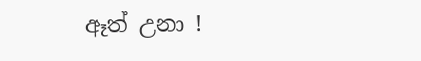ඈත් උනා !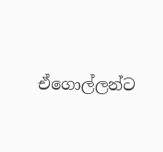ඒගොල්ලන්ට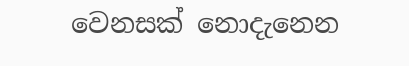වෙනසක් නොදැනෙන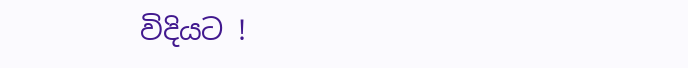විදියට !